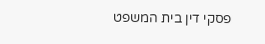פסקי דין בית המשפט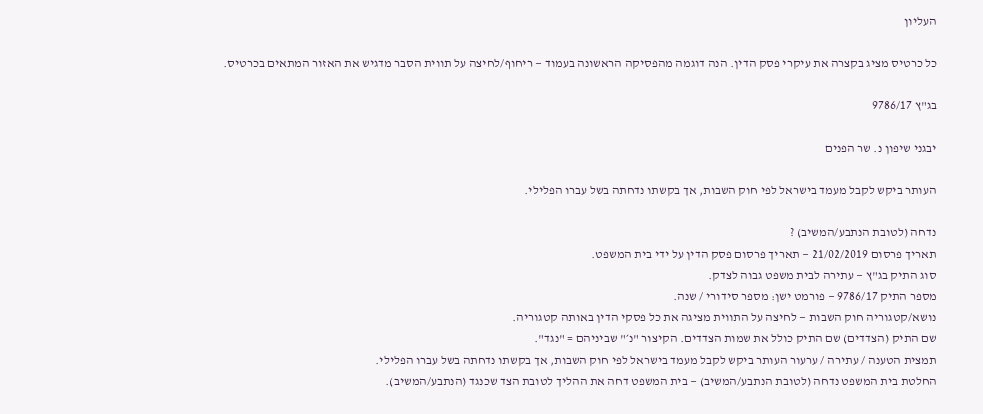העליון

כל כרטיס מציג בקצרה את עיקרי פסק הדין. הנה דוגמה מהפסיקה הראשונה בעמוד — ריחוף/לחיצה על תווית הסבר מדגיש את האזור המתאים בכרטיס.

בג"ץ 9786/17

יבגני שיפון נ. שר הפנים

העותר ביקש לקבל מעמד בישראל לפי חוק השבות, אך בקשתו נדחתה בשל עברו הפלילי.

נדחה (לטובת הנתבע/המשיב) ?
תאריך פרסום 21/02/2019 — תאריך פרסום פסק הדין על ידי בית המשפט.
סוג התיק בג"ץ — עתירה לבית משפט גבוה לצדק.
מספר התיק 9786/17 — פורמט ישן: מספר סידורי / שנה.
נושא/קטגוריה חוק השבות — לחיצה על התווית מציגה את כל פסקי הדין באותה קטגוריה.
שם התיק (הצדדים) שם התיק כולל את שמות הצדדים. הקיצור "נ׳" שביניהם = "נגד".
תמצית הטענה / עתירה / ערעור העותר ביקש לקבל מעמד בישראל לפי חוק השבות, אך בקשתו נדחתה בשל עברו הפלילי.
החלטת בית המשפט נדחה (לטובת הנתבע/המשיב) — בית המשפט דחה את ההליך לטובת הצד שכנגד (הנתבע/המשיב).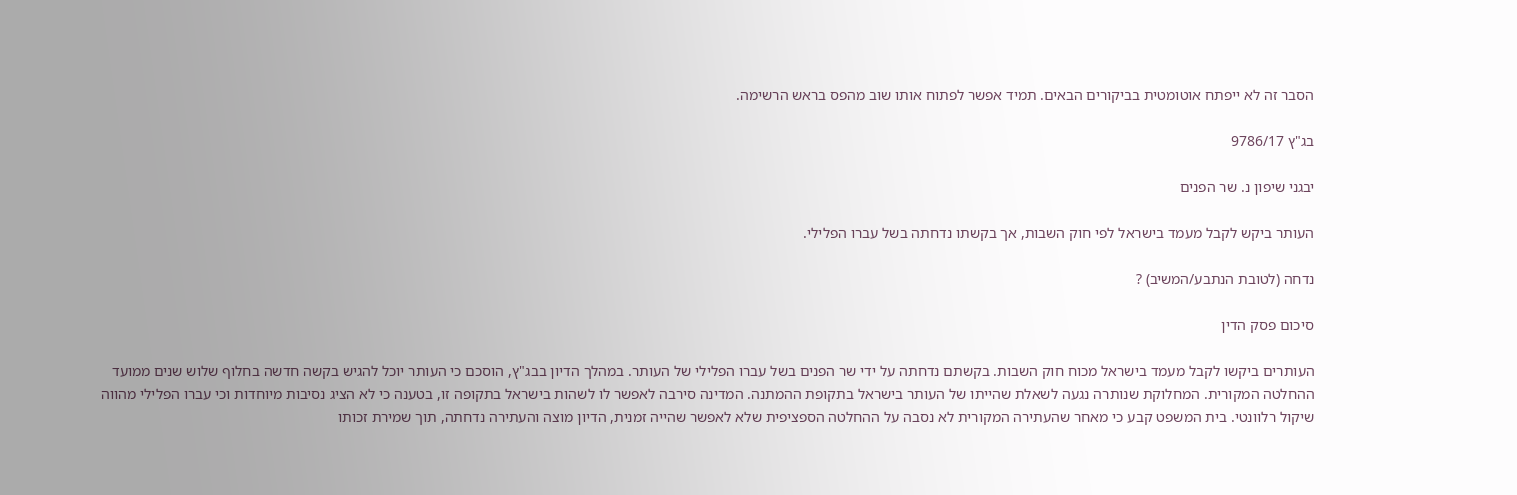הסבר זה לא ייפתח אוטומטית בביקורים הבאים. תמיד אפשר לפתוח אותו שוב מהפס בראש הרשימה.

בג"ץ 9786/17

יבגני שיפון נ. שר הפנים

העותר ביקש לקבל מעמד בישראל לפי חוק השבות, אך בקשתו נדחתה בשל עברו הפלילי.

נדחה (לטובת הנתבע/המשיב) ?

סיכום פסק הדין

העותרים ביקשו לקבל מעמד בישראל מכוח חוק השבות. בקשתם נדחתה על ידי שר הפנים בשל עברו הפלילי של העותר. במהלך הדיון בבג"ץ, הוסכם כי העותר יוכל להגיש בקשה חדשה בחלוף שלוש שנים ממועד ההחלטה המקורית. המחלוקת שנותרה נגעה לשאלת שהייתו של העותר בישראל בתקופת ההמתנה. המדינה סירבה לאפשר לו לשהות בישראל בתקופה זו, בטענה כי לא הציג נסיבות מיוחדות וכי עברו הפלילי מהווה שיקול רלוונטי. בית המשפט קבע כי מאחר שהעתירה המקורית לא נסבה על ההחלטה הספציפית שלא לאפשר שהייה זמנית, הדיון מוצה והעתירה נדחתה, תוך שמירת זכותו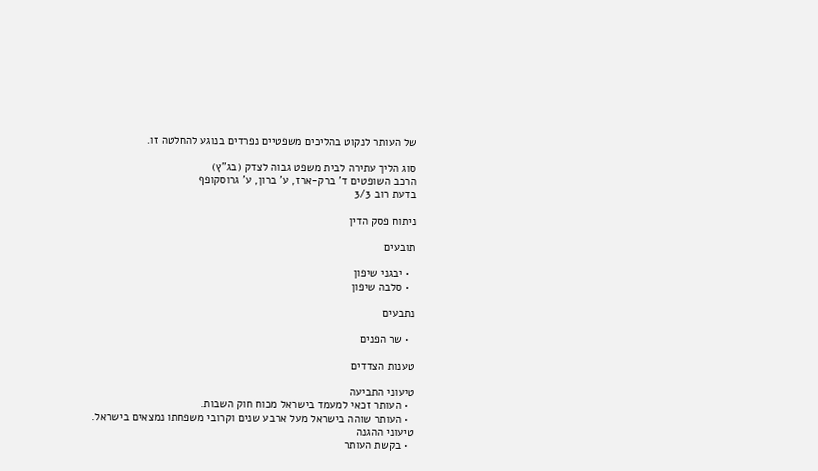של העותר לנקוט בהליכים משפטיים נפרדים בנוגע להחלטה זו.

סוג הליך עתירה לבית משפט גבוה לצדק (בג"ץ)
הרכב השופטים ד' ברק-ארז, ע' ברון, ע' גרוסקופף
בדעת רוב 3/3

ניתוח פסק הדין

תובעים

  • יבגני שיפון
  • סלבה שיפון

נתבעים

  • שר הפנים

טענות הצדדים

טיעוני התביעה
  • העותר זכאי למעמד בישראל מכוח חוק השבות.
  • העותר שוהה בישראל מעל ארבע שנים וקרובי משפחתו נמצאים בישראל.
טיעוני ההגנה
  • בקשת העותר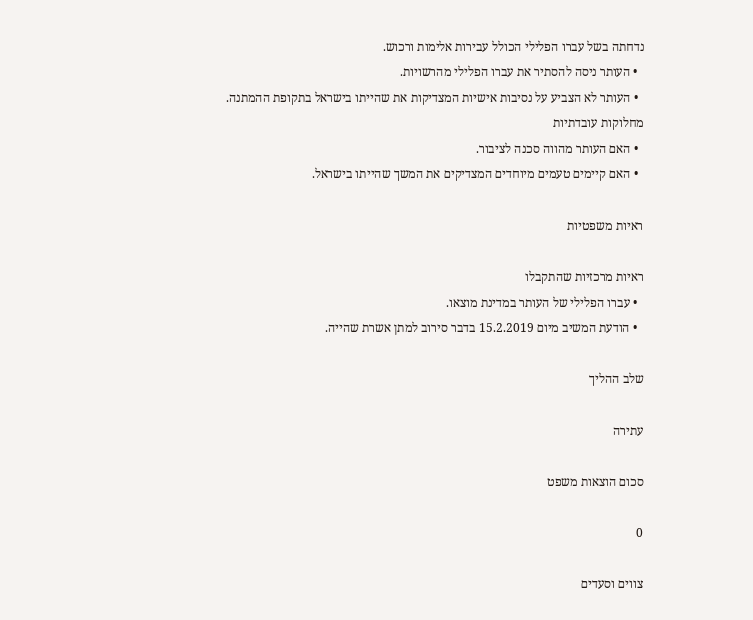נדחתה בשל עברו הפלילי הכולל עבירות אלימות ורכוש.
  • העותר ניסה להסתיר את עברו הפלילי מהרשויות.
  • העותר לא הצביע על נסיבות אישיות המצדיקות את שהייתו בישראל בתקופת ההמתנה.
מחלוקות עובדתיות
  • האם העותר מהווה סכנה לציבור.
  • האם קיימים טעמים מיוחדים המצדיקים את המשך שהייתו בישראל.

ראיות משפטיות

ראיות מרכזיות שהתקבלו
  • עברו הפלילי של העותר במדינת מוצאו.
  • הודעת המשיב מיום 15.2.2019 בדבר סירוב למתן אשרת שהייה.

שלב ההליך

עתירה

סכום הוצאות משפט

0

צווים וסעדים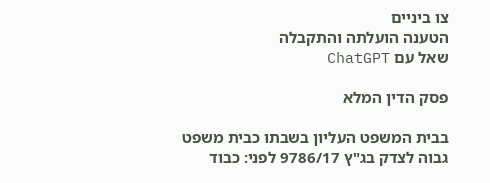צו ביניים
הטענה הועלתה והתקבלה
שאל עם ChatGPT

פסק הדין המלא

בבית המשפט העליון בשבתו כבית משפט גבוה לצדק בג"ץ 9786/17 לפני: כבוד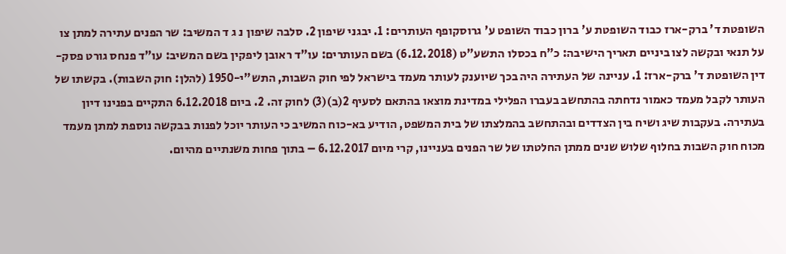השופטת ד' ברק-ארז כבוד השופטת ע' ברון כבוד השופט ע' גרוסקופף העותרים: 1. יבגני שיפון 2. סלבה שיפון נ ג ד המשיב: שר הפנים עתירה למתן צו על תנאי ובקשה לצו ביניים תאריך הישיבה: כ"ח בכסלו התשע"ט (6.12.2018) בשם העותרים: עו"ד ראובן ליפקין בשם המשיב: עו"ד פנחס גורט פסק-דין השופטת ד' ברק-ארז: 1. עניינה של העתירה היה בכך שיוענק לעותר מעמד בישראל לפי חוק השבות, התש"י-1950 (להלן: חוק השבות). בקשתו של העותר לקבל מעמד כאמור נדחתה בהתחשב בעברו הפלילי במדינת מוצאו בהתאם לסעיף 2(ב)(3) לחוק זה. 2. ביום 6.12.2018 התקיים בפנינו דיון בעתירה. בעקבות שיג ושיח בין הצדדים ובהתחשב בהמלצתו של בית המשפט, הודיע בא-כוח המשיב כי העותר יוכל לפנות בבקשה נוספת למתן מעמד מכוח חוק השבות בחלוף שלוש שנים ממתן החלטתו של שר הפנים בעניינו, קרי מיום 6.12.2017 – בתוך פחות משנתיים מהיום.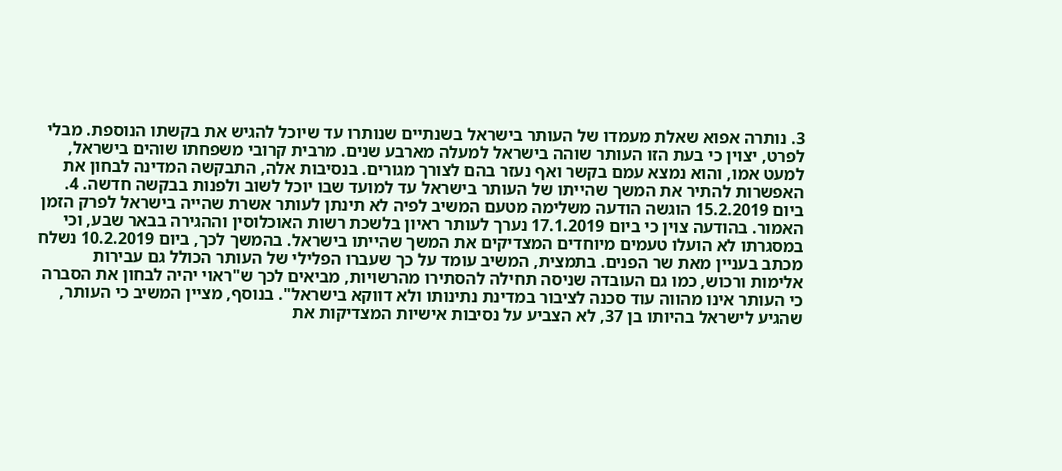3. נותרה אפוא שאלת מעמדו של העותר בישראל בשנתיים שנותרו עד שיוכל להגיש את בקשתו הנוספת. מבלי לפרט, יצוין כי בעת הזו העותר שוהה בישראל למעלה מארבע שנים. מרבית קרובי משפחתו שוהים בישראל, למעט אמו, והוא נמצא עמם בקשר ואף נעזר בהם לצורך מגורים. בנסיבות אלה, התבקשה המדינה לבחון את האפשרות להתיר את המשך שהייתו של העותר בישראל עד למועד שבו יוכל לשוב ולפנות בבקשה חדשה. 4. ביום 15.2.2019 הוגשה הודעה משלימה מטעם המשיב לפיה לא תינתן לעותר אשרת שהייה בישראל לפרק הזמן האמור. בהודעה צוין כי ביום 17.1.2019 נערך לעותר ראיון בלשכת רשות האוכלוסין וההגירה בבאר שבע, וכי במסגרתו לא הועלו טעמים מיוחדים המצדיקים את המשך שהייתו בישראל. בהמשך לכך, ביום 10.2.2019 נשלח מכתב בעניין מאת שר הפנים. בתמצית, המשיב עומד על כך שעברו הפלילי של העותר הכולל גם עבירות אלימות ורכוש, כמו גם העובדה שניסה תחילה להסתירו מהרשויות, מביאים לכך ש"ראוי יהיה לבחון את הסברה כי העותר אינו מהווה עוד סכנה לציבור במדינת נתינותו ולא דווקא בישראל". בנוסף, מציין המשיב כי העותר, שהגיע לישראל בהיותו בן 37, לא הצביע על נסיבות אישיות המצדיקות את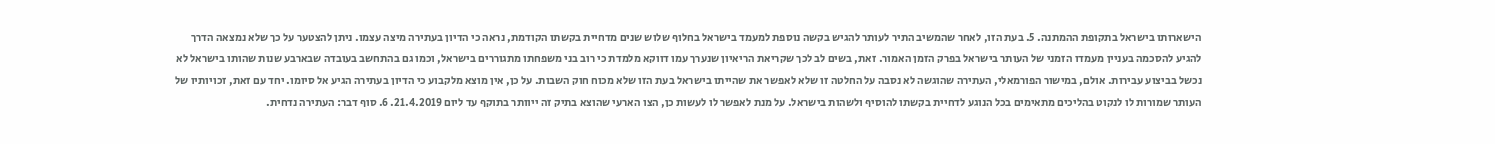הישארותו בישראל בתקופת ההמתנה. 5. בעת הזו, לאחר שהמשיב התיר לעותר להגיש בקשה נוספת למעמד בישראל בחלוף שלוש שנים מדחיית בקשתו הקודמת, נראה כי הדיון בעתירה מיצה עצמו. ניתן להצטער על כך שלא נמצאה הדרך להגיע להסכמה בעניין מעמדו הזמני של העותר בישראל בפרק הזמן האמור. זאת, בשים לב לכך שקריאת הריאיון שנערך עמו דווקא מלמדת כי רוב בני משפחתו מתגוררים בישראל, וכמו גם בהתחשב בעובדה שבארבע שנות שהותו בישראל לא נכשל בביצוע עבירות. אולם, במישור הפורמאלי, העתירה שהוגשה לא נסבה על החלטה זו שלא לאפשר את שהייתו בישראל בעת הזו שלא מכוח חוק השבות. על כן, אין מוצא מלקבוע כי הדיון בעתירה הגיע אל סיומו. יחד עם זאת, זכויותיו של העותר שמורות לו לנקוט בהליכים מתאימים בכל הנוגע לדחיית בקשתו להוסיף ולשהות בישראל. על מנת לאפשר לו לעשות כן, הצו הארעי שהוצא בתיק זה ייוותר בתוקף עד ליום 21.4.2019. 6. סוף דבר: העתירה נדחית.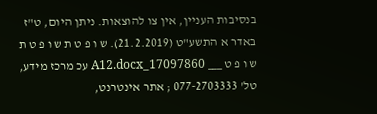בנסיבות העניין, אין צו להוצאות. ניתן היום, ט"ז באדר א התשע"ט (21.2.2019). ש ו פ ט ת ש ו פ ט ת ש ו פ ט ___ 17097860_A12.docx עכ מרכז מידע, טל' 077-2703333 ; אתר אינטרנט,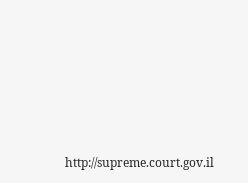http://supreme.court.gov.il